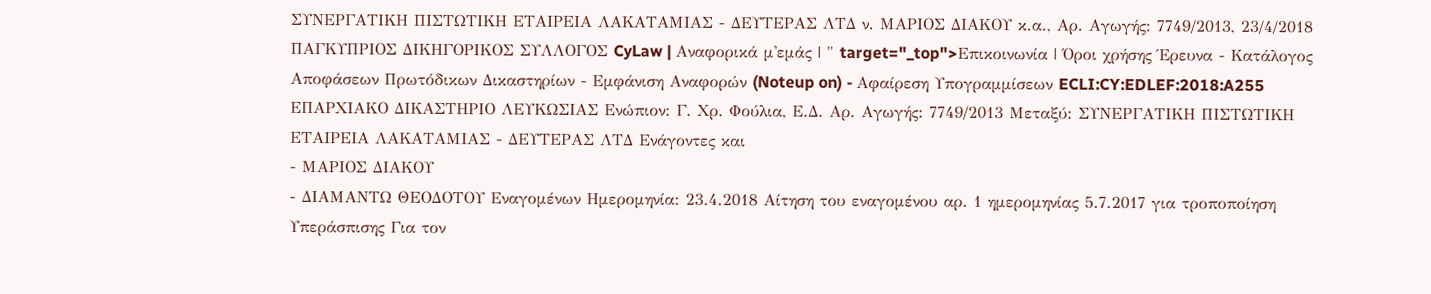ΣΥΝΕΡΓΑΤΙΚΗ ΠΙΣΤΩΤΙΚΗ ΕΤΑΙΡΕΙΑ ΛΑΚΑΤΑΜΙΑΣ - ΔΕΥΤΕΡΑΣ ΛΤΔ ν. ΜΑΡΙΟΣ ΔΙΑΚΟΥ κ.α., Αρ. Αγωγής: 7749/2013, 23/4/2018 ΠΑΓΚΥΠΡΙΟΣ ΔΙΚΗΓΟΡΙΚΟΣ ΣΥΛΛΟΓΟΣ CyLaw | Αναφορικά μ'εμάς | " target="_top">Επικοινωνία | Όροι χρήσης Έρευνα - Κατάλογος Αποφάσεων Πρωτόδικων Δικαστηρίων - Εμφάνιση Αναφορών (Noteup on) - Αφαίρεση Υπογραμμίσεων ECLI:CY:EDLEF:2018:A255 ΕΠΑΡΧΙΑΚΟ ΔΙΚΑΣΤΗΡΙΟ ΛΕΥΚΩΣΙΑΣ Ενώπιον: Γ. Χρ. Φούλια, Ε.Δ. Αρ. Αγωγής: 7749/2013 Μεταξύ: ΣΥΝΕΡΓΑΤΙΚΗ ΠΙΣΤΩΤΙΚΗ ΕΤΑΙΡΕΙΑ ΛΑΚΑΤΑΜΙΑΣ - ΔΕΥΤΕΡΑΣ ΛΤΔ Ενάγοντες και
- ΜΑΡΙΟΣ ΔΙΑΚΟΥ
- ΔΙΑΜΑΝΤΩ ΘΕΟΔΟΤΟΥ Εναγομένων Ημερομηνία: 23.4.2018 Αίτηση του εναγομένου αρ. 1 ημερομηνίας 5.7.2017 για τροποποίηση Υπεράσπισης Για τον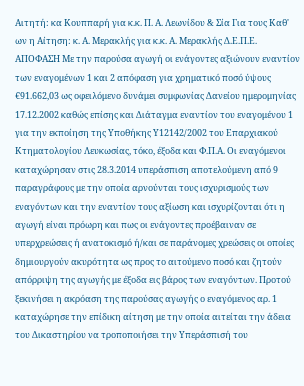Αιτητή: κα Κουππαρή για κ.κ. Π. Α. Λεωνίδου & Σία Για τους Καθ' ων η Αίτηση: κ. Α. Μερακλής για κ.κ. Α. Μερακλής Δ.Ε.Π.Ε. ΑΠΟΦΑΣΗ Με την παρούσα αγωγή οι ενάγοντες αξιώνουν εναντίον των εναγομένων 1 και 2 απόφαση για χρηματικό ποσό ύψους €91.662,03 ως οφειλόμενο δυνάμει συμφωνίας Δανείου ημερομηνίας 17.12.2002 καθώς επίσης και Διάταγμα εναντίον του εναγομένου 1 για την εκποίηση της Υποθήκης Υ12142/2002 του Επαρχιακού Κτηματολογίου Λευκωσίας, τόκο, έξοδα και Φ.Π.Α. Οι εναγόμενοι καταχώρησαν στις 28.3.2014 υπεράσπιση αποτελούμενη από 9 παραγράφους με την οποία αρνούνται τους ισχυρισμούς των εναγόντων και την εναντίον τους αξίωση και ισχυρίζονται ότι η αγωγή είναι πρόωρη και πως οι ενάγοντες προέβαιναν σε υπερχρεώσεις ή ανατοκισμό ή/και σε παράνομες χρεώσεις οι οποίες δημιουργούν ακυρότητα ως προς το αιτούμενο ποσό και ζητούν απόρριψη της αγωγής με έξοδα εις βάρος των εναγόντων. Προτού ξεκινήσει η ακρόαση της παρούσας αγωγής ο εναγόμενος αρ. 1 καταχώρησε την επίδικη αίτηση με την οποία αιτείται την άδεια του Δικαστηρίου να τροποποιήσει την Υπεράσπισή του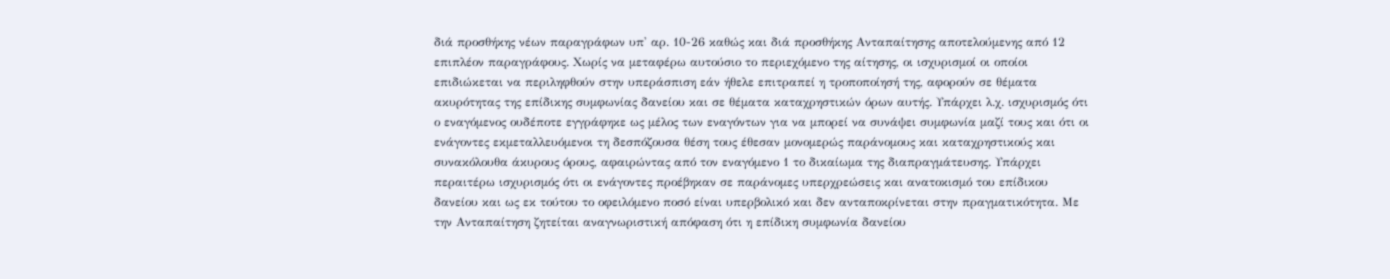διά προσθήκης νέων παραγράφων υπ' αρ. 10-26 καθώς και διά προσθήκης Ανταπαίτησης αποτελούμενης από 12 επιπλέον παραγράφους. Χωρίς να μεταφέρω αυτούσιο το περιεχόμενο της αίτησης, οι ισχυρισμοί οι οποίοι επιδιώκεται να περιληφθούν στην υπεράσπιση εάν ήθελε επιτραπεί η τροποποίησή της, αφορούν σε θέματα ακυρότητας της επίδικης συμφωνίας δανείου και σε θέματα καταχρηστικών όρων αυτής. Υπάρχει λ.χ. ισχυρισμός ότι ο εναγόμενος ουδέποτε εγγράφηκε ως μέλος των εναγόντων για να μπορεί να συνάψει συμφωνία μαζί τους και ότι οι ενάγοντες εκμεταλλευόμενοι τη δεσπόζουσα θέση τους έθεσαν μονομερώς παράνομους και καταχρηστικούς και συνακόλουθα άκυρους όρους, αφαιρώντας από τον εναγόμενο 1 το δικαίωμα της διαπραγμάτευσης. Υπάρχει περαιτέρω ισχυρισμός ότι οι ενάγοντες προέβηκαν σε παράνομες υπερχρεώσεις και ανατοκισμό του επίδικου δανείου και ως εκ τούτου το οφειλόμενο ποσό είναι υπερβολικό και δεν ανταποκρίνεται στην πραγματικότητα. Με την Ανταπαίτηση ζητείται αναγνωριστική απόφαση ότι η επίδικη συμφωνία δανείου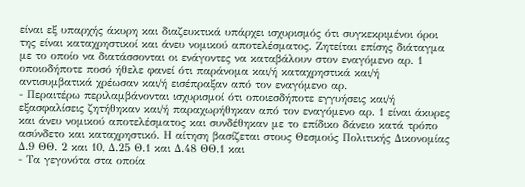είναι εξ υπαρχής άκυρη και διαζευκτικά υπάρχει ισχυρισμός ότι συγκεκριμένοι όροι της είναι καταχρηστικοί και άνευ νομικού αποτελέσματος. Ζητείται επίσης διάταγμα με το οποίο να διατάσσονται οι ενάγοντες να καταβάλουν στον εναγόμενο αρ. 1 οποιοδήποτε ποσό ήθελε φανεί ότι παράνομα και/ή καταχρηστικά και/ή αντισυμβατικά χρέωσαν και/ή εισέπραξαν από τον εναγόμενο αρ.
- Περαιτέρω περιλαμβάνονται ισχυρισμοί ότι οποιεσδήποτε εγγυήσεις και/ή εξασφαλίσεις ζητήθηκαν και/ή παραχωρήθηκαν από τον εναγόμενο αρ. 1 είναι άκυρες και άνευ νομικού αποτελέσματος και συνδέθηκαν με το επίδικο δάνειο κατά τρόπο ασύνδετο και καταχρηστικό. Η αίτηση βασίζεται στους Θεσμούς Πολιτικής Δικονομίας Δ.9 ΘΘ. 2 και 10, Δ.25 Θ.1 και Δ.48 ΘΘ.1 και
- Τα γεγονότα στα οποία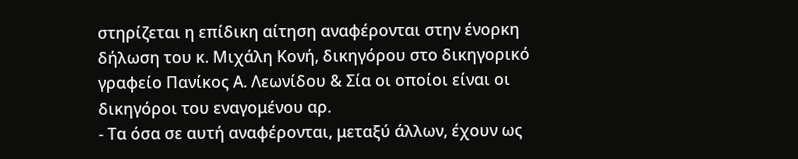στηρίζεται η επίδικη αίτηση αναφέρονται στην ένορκη δήλωση του κ. Μιχάλη Κονή, δικηγόρου στο δικηγορικό γραφείο Πανίκος Α. Λεωνίδου & Σία οι οποίοι είναι οι δικηγόροι του εναγομένου αρ.
- Τα όσα σε αυτή αναφέρονται, μεταξύ άλλων, έχουν ως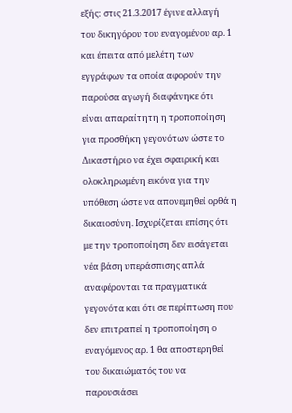εξής: στις 21.3.2017 έγινε αλλαγή του δικηγόρου του εναγομένου αρ. 1 και έπειτα από μελέτη των εγγράφων τα οποία αφορούν την παρούσα αγωγή διαφάνηκε ότι είναι απαραίτητη η τροποποίηση για προσθήκη γεγονότων ώστε το Δικαστήριο να έχει σφαιρική και ολοκληρωμένη εικόνα για την υπόθεση ώστε να απονεμηθεί ορθά η δικαιοσύνη. Ισχυρίζεται επίσης ότι με την τροποποίηση δεν εισάγεται νέα βάση υπεράσπισης απλά αναφέρονται τα πραγματικά γεγονότα και ότι σε περίπτωση που δεν επιτραπεί η τροποποίηση ο εναγόμενος αρ. 1 θα αποστερηθεί του δικαιώματός του να παρουσιάσει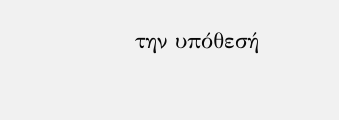την υπόθεσή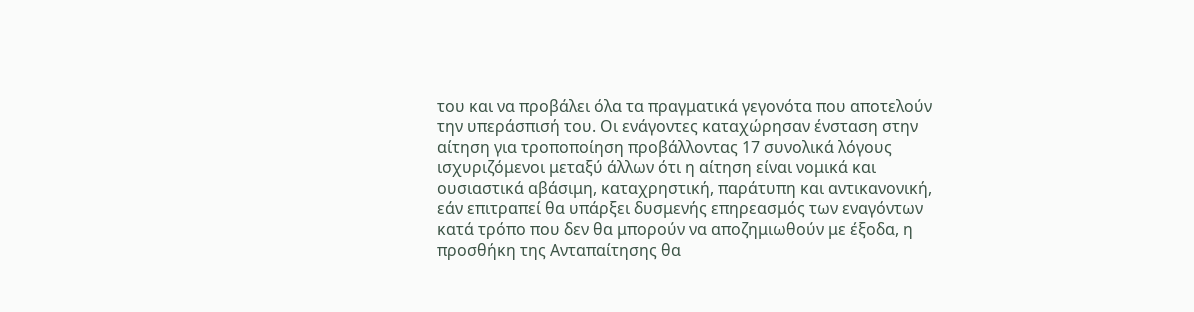του και να προβάλει όλα τα πραγματικά γεγονότα που αποτελούν την υπεράσπισή του. Οι ενάγοντες καταχώρησαν ένσταση στην αίτηση για τροποποίηση προβάλλοντας 17 συνολικά λόγους ισχυριζόμενοι μεταξύ άλλων ότι η αίτηση είναι νομικά και ουσιαστικά αβάσιμη, καταχρηστική, παράτυπη και αντικανονική, εάν επιτραπεί θα υπάρξει δυσμενής επηρεασμός των εναγόντων κατά τρόπο που δεν θα μπορούν να αποζημιωθούν με έξοδα, η προσθήκη της Ανταπαίτησης θα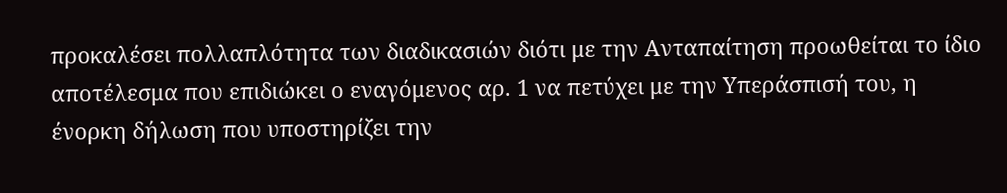προκαλέσει πολλαπλότητα των διαδικασιών διότι με την Ανταπαίτηση προωθείται το ίδιο αποτέλεσμα που επιδιώκει ο εναγόμενος αρ. 1 να πετύχει με την Υπεράσπισή του, η ένορκη δήλωση που υποστηρίζει την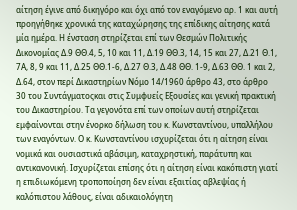αίτηση έγινε από δικηγόρο και όχι από τον εναγόμενο αρ. 1 και αυτή προηγήθηκε χρονικά της καταχώρησης της επίδικης αίτησης κατά μία ημέρα. Η ένσταση στηρίζεται επί των Θεσμών Πολιτικής Δικονομίας Δ.9 ΘΘ.4, 5, 10 και 11, Δ.19 ΘΘ.3, 14, 15 και 27, Δ.21 Θ.1, 7Α, 8, 9 και 11, Δ.25 ΘΘ.1-6, Δ.27 Θ.3, Δ.48 ΘΘ. 1-9, Δ.63 ΘΘ. 1 και 2, Δ.64, στον περί Δικαστηρίων Νόμο 14/1960 άρθρο 43, στο άρθρο 30 του Συντάγματοςκαι στις Συμφυείς Εξουσίες και γενική πρακτική του Δικαστηρίου. Τα γεγονότα επί των οποίων αυτή στηρίζεται εμφαίνονται στην ένορκο δήλωση του κ. Κωνσταντίνου, υπαλλήλου των εναγόντων. Ο κ. Κωνσταντίνου ισχυρίζεται ότι η αίτηση είναι νομικά και ουσιαστικά αβάσιμη, καταχρηστική, παράτυπη και αντικανονική. Ισχυρίζεται επίσης ότι η αίτηση είναι κακόπιστη γιατί η επιδιωκόμενη τροποποίηση δεν είναι εξαιτίας αβλεψίας ή καλόπιστου λάθους, είναι αδικαιολόγητη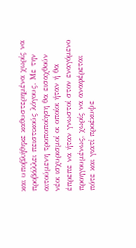και υποβλήθηκε καθυστερημένα χωρίς να προβάλλει πειστικούς λόγους. Με την αιτούμενη τροποποίηση θα εισαχθούν νέοι ισχυρισμοί οι οποίοι ήταν ή θα έπρεπε να ήταν γνωστοί στον εναγόμενο προηγουμένως, χωρίς να αναφέρεται πότε και γιατί προέκυψε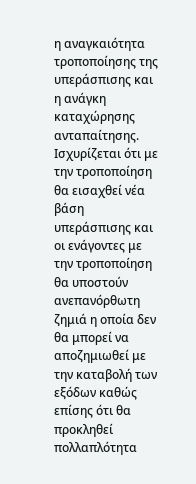η αναγκαιότητα τροποποίησης της υπεράσπισης και η ανάγκη καταχώρησης ανταπαίτησης. Ισχυρίζεται ότι με την τροποποίηση θα εισαχθεί νέα βάση υπεράσπισης και οι ενάγοντες με την τροποποίηση θα υποστούν ανεπανόρθωτη ζημιά η οποία δεν θα μπορεί να αποζημιωθεί με την καταβολή των εξόδων καθώς επίσης ότι θα προκληθεί πολλαπλότητα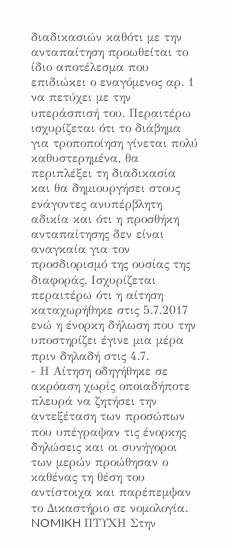διαδικασιών καθότι με την ανταπαίτηση προωθείται το ίδιο αποτέλεσμα που επιδιώκει ο εναγόμενος αρ. 1 να πετύχει με την υπεράσπισή του. Περαιτέρω ισχυρίζεται ότι το διάβημα για τροποποίηση γίνεται πολύ καθυστερημένα, θα περιπλέξει τη διαδικασία και θα δημιουργήσει στους ενάγοντες ανυπέρβλητη αδικία και ότι η προσθήκη ανταπαίτησης δεν είναι αναγκαία για τον προσδιορισμό της ουσίας της διαφοράς. Ισχυρίζεται περαιτέρω ότι η αίτηση καταχωρήθηκε στις 5.7.2017 ενώ η ένορκη δήλωση που την υποστηρίζει έγινε μια μέρα πριν δηλαδή στις 4.7.
- Η Αίτηση οδηγήθηκε σε ακρόαση χωρίς οποιαδήποτε πλευρά να ζητήσει την αντεξέταση των προσώπων που υπέγραψαν τις ένορκης δηλώσεις και οι συνήγοροι των μερών προώθησαν ο καθένας τη θέση του αντίστοιχα και παρέπεμψαν το Δικαστήριο σε νομολογία. NOMIKH ΠΤΥΧΗ Στην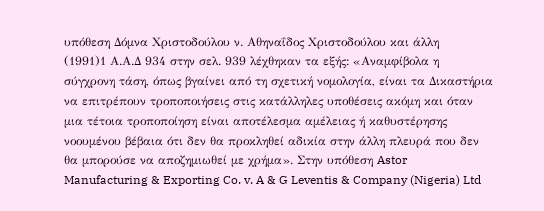υπόθεση Δόμνα Χριστοδούλου ν. Αθηναΐδος Χριστοδούλου και άλλη
(1991)1 Α.Α.Δ 934 στην σελ. 939 λέχθηκαν τα εξής: «Αναμφίβολα η σύγχρονη τάση, όπως βγαίνει από τη σχετική νομολογία, είναι τα Δικαστήρια να επιτρέπουν τροποποιήσεις στις κατάλληλες υποθέσεις ακόμη και όταν μια τέτοια τροποποίηση είναι αποτέλεσμα αμέλειας ή καθυστέρησης νοουμένου βέβαια ότι δεν θα προκληθεί αδικία στην άλλη πλευρά που δεν θα μπορούσε να αποζημιωθεί με χρήμα». Στην υπόθεση Astor Manufacturing & Exporting Co. v. A & G Leventis & Company (Nigeria) Ltd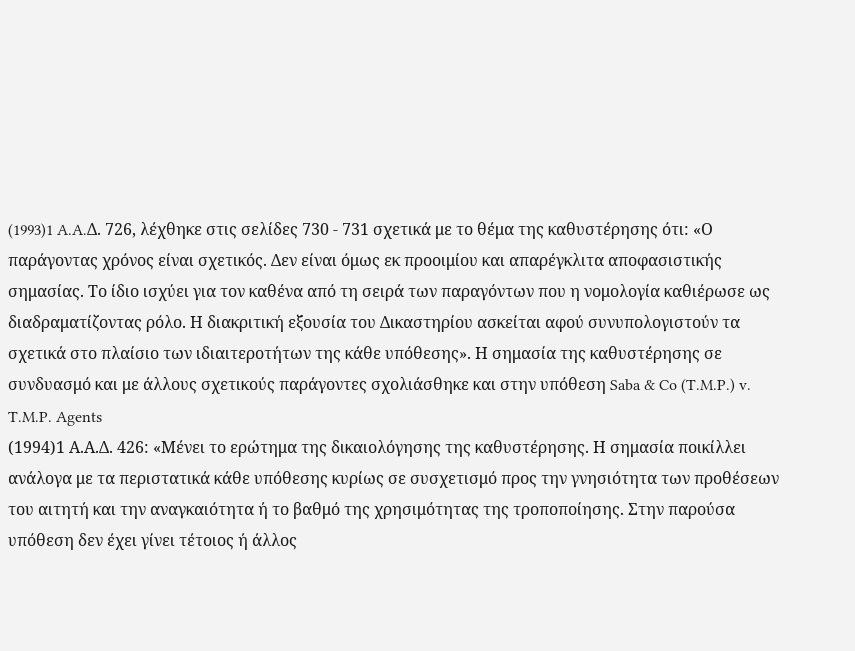(1993)1 A.A.Δ. 726, λέχθηκε στις σελίδες 730 - 731 σχετικά με το θέμα της καθυστέρησης ότι: «Ο παράγοντας χρόνος είναι σχετικός. Δεν είναι όμως εκ προοιμίου και απαρέγκλιτα αποφασιστικής σημασίας. Το ίδιο ισχύει για τον καθένα από τη σειρά των παραγόντων που η νομολογία καθιέρωσε ως διαδραματίζοντας ρόλο. Η διακριτική εξουσία του Δικαστηρίου ασκείται αφού συνυπολογιστούν τα σχετικά στο πλαίσιο των ιδιαιτεροτήτων της κάθε υπόθεσης». Η σημασία της καθυστέρησης σε συνδυασμό και με άλλους σχετικούς παράγοντες σχολιάσθηκε και στην υπόθεση Saba & Co (T.M.P.) v. T.M.P. Agents
(1994)1 Α.Α.Δ. 426: «Μένει το ερώτημα της δικαιολόγησης της καθυστέρησης. Η σημασία ποικίλλει ανάλογα με τα περιστατικά κάθε υπόθεσης κυρίως σε συσχετισμό προς την γνησιότητα των προθέσεων του αιτητή και την αναγκαιότητα ή το βαθμό της χρησιμότητας της τροποποίησης. Στην παρούσα υπόθεση δεν έχει γίνει τέτοιος ή άλλος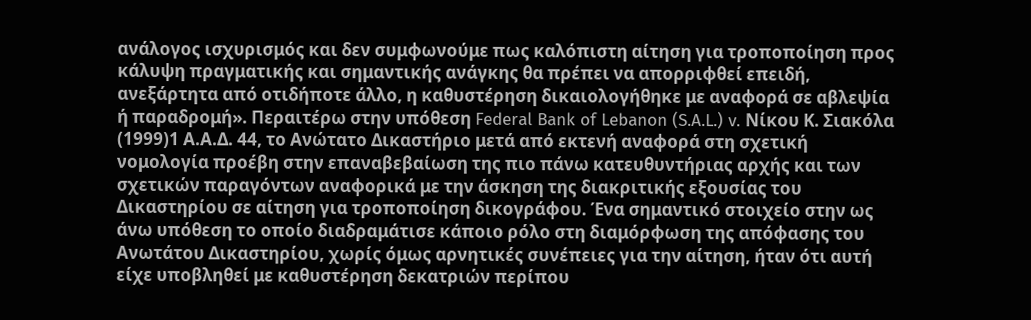ανάλογος ισχυρισμός και δεν συμφωνούμε πως καλόπιστη αίτηση για τροποποίηση προς κάλυψη πραγματικής και σημαντικής ανάγκης θα πρέπει να απορριφθεί επειδή, ανεξάρτητα από οτιδήποτε άλλο, η καθυστέρηση δικαιολογήθηκε με αναφορά σε αβλεψία ή παραδρομή». Περαιτέρω στην υπόθεση Federal Bank of Lebanon (S.A.L.) v. Νίκου Κ. Σιακόλα
(1999)1 Α.Α.Δ. 44, το Ανώτατο Δικαστήριο μετά από εκτενή αναφορά στη σχετική νομολογία προέβη στην επαναβεβαίωση της πιο πάνω κατευθυντήριας αρχής και των σχετικών παραγόντων αναφορικά με την άσκηση της διακριτικής εξουσίας του Δικαστηρίου σε αίτηση για τροποποίηση δικογράφου. Ένα σημαντικό στοιχείο στην ως άνω υπόθεση το οποίο διαδραμάτισε κάποιο ρόλο στη διαμόρφωση της απόφασης του Ανωτάτου Δικαστηρίου, χωρίς όμως αρνητικές συνέπειες για την αίτηση, ήταν ότι αυτή είχε υποβληθεί με καθυστέρηση δεκατριών περίπου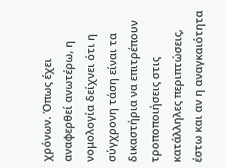χρόνων. Όπως έχει αναφερθεί ανωτέρω, η νομολογία δείχνει ότι η σύγχρονη τάση είναι τα δικαστήρια να επιτρέπουν τροποποιήσεις στις κατάλληλες περιπτώσεις, έστω και αν η αναγκαιότητα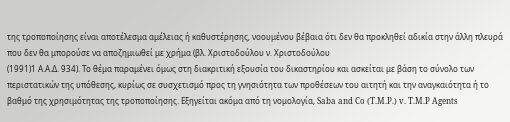της τροποποίησης είναι αποτέλεσμα αμέλειας ή καθυστέρησης, νοουμένου βέβαια ότι δεν θα προκληθεί αδικία στην άλλη πλευρά που δεν θα μπορούσε να αποζημιωθεί με χρήμα (βλ. Χριστοδούλου ν. Χριστοδούλου
(1991)1 Α.Α.Δ. 934). Το θέμα παραμένει όμως στη διακριτική εξουσία του δικαστηρίου και ασκείται με βάση το σύνολο των περιστατικών της υπόθεσης, κυρίως σε συσχετισμό προς τη γνησιότητα των προθέσεων του αιτητή και την αναγκαιότητα ή το βαθμό της χρησιμότητας της τροποποίησης. Εξηγείται ακόμα από τη νομολογία, Saba and Co (T.M.P.) v. T.M.P Agents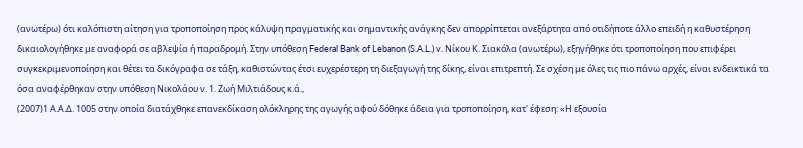(ανωτέρω) ότι καλόπιστη αίτηση για τροποποίηση προς κάλυψη πραγματικής και σημαντικής ανάγκης δεν απορρίπτεται ανεξάρτητα από οτιδήποτε άλλο επειδή η καθυστέρηση δικαιολογήθηκε με αναφορά σε αβλεψία ή παραδρομή. Στην υπόθεση Federal Bank of Lebanon (S.A.L.) v. Νίκου Κ. Σιακόλα (ανωτέρω), εξηγήθηκε ότι τροποποίηση που επιφέρει συγκεκριμενοποίηση και θέτει τα δικόγραφα σε τάξη, καθιστώντας έτσι ευχερέστερη τη διεξαγωγή της δίκης, είναι επιτρεπτή. Σε σχέση με όλες τις πιο πάνω αρχές, είναι ενδεικτικά τα όσα αναφέρθηκαν στην υπόθεση Νικολάου ν. 1. Ζωή Μιλτιάδους κ.ά.,
(2007)1 Α.Α.Δ. 1005 στην οποία διατάχθηκε επανεκδίκαση ολόκληρης της αγωγής αφού δόθηκε άδεια για τροποποίηση, κατ' έφεση: «Η εξουσία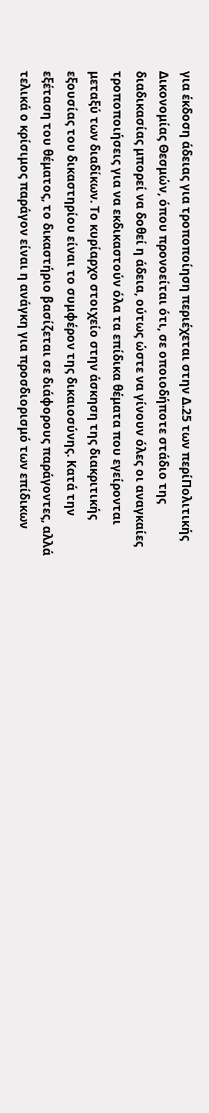για έκδοση άδειας για τροποποίηση περιέχεται στην Δ.25 των περίΠολιτικής Δικονομίας Θεσμών, όπου προνοείται ότι, σε οποιοδήποτε στάδιο της διαδικασίας μπορεί να δοθεί η άδεια, ούτως ώστε να γίνουν όλες οι αναγκαίες τροποποιήσεις για να εκδικαστούν όλα τα επίδικα θέματα που εγείρονται μεταξύ των διαδίκων. Το κυρίαρχο στοιχείο στην άσκηση της διακριτικής εξουσίας του δικαστηρίου είναι το συμφέρον της δικαιοσύνης. Κατά την εξέταση του θέματος, το δικαστήριο βασίζεται σε διάφορους παράγοντες, αλλά τελικά ο κρίσιμος παράγον είναι η ανάγκη για προσδιορισμό των επίδικων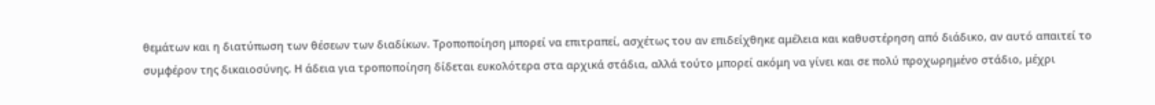θεμάτων και η διατύπωση των θέσεων των διαδίκων. Τροποποίηση μπορεί να επιτραπεί, ασχέτως του αν επιδείχθηκε αμέλεια και καθυστέρηση από διάδικο, αν αυτό απαιτεί το συμφέρον της δικαιοσύνης. Η άδεια για τροποποίηση δίδεται ευκολότερα στα αρχικά στάδια, αλλά τούτο μπορεί ακόμη να γίνει και σε πολύ προχωρημένο στάδιο, μέχρι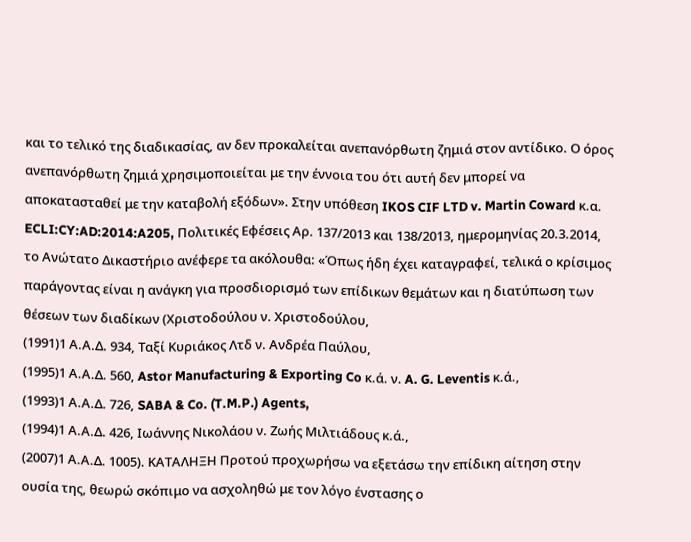και το τελικό της διαδικασίας, αν δεν προκαλείται ανεπανόρθωτη ζημιά στον αντίδικο. Ο όρος ανεπανόρθωτη ζημιά χρησιμοποιείται με την έννοια του ότι αυτή δεν μπορεί να αποκατασταθεί με την καταβολή εξόδων». Στην υπόθεση IKOS CIF LTD v. Martin Coward κ.α. ECLI:CY:AD:2014:A205, Πολιτικές Εφέσεις Αρ. 137/2013 και 138/2013, ημερομηνίας 20.3.2014, το Ανώτατο Δικαστήριο ανέφερε τα ακόλουθα: «Όπως ήδη έχει καταγραφεί, τελικά ο κρίσιμος παράγοντας είναι η ανάγκη για προσδιορισμό των επίδικων θεμάτων και η διατύπωση των θέσεων των διαδίκων (Χριστοδούλου ν. Χριστοδούλου,
(1991)1 Α.Α.Δ. 934, Ταξί Κυριάκος Λτδ ν. Ανδρέα Παύλου,
(1995)1 Α.Α.Δ. 560, Astor Manufacturing & Exporting Co κ.ά. ν. A. G. Leventis κ.ά.,
(1993)1 Α.Α.Δ. 726, SABA & Co. (T.M.P.) Agents,
(1994)1 Α.Α.Δ. 426, Ιωάννης Νικολάου ν. Ζωής Μιλτιάδους κ.ά.,
(2007)1 Α.Α.Δ. 1005). ΚΑΤΑΛΗΞΗ Προτού προχωρήσω να εξετάσω την επίδικη αίτηση στην ουσία της, θεωρώ σκόπιμο να ασχοληθώ με τον λόγο ένστασης ο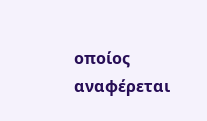οποίος αναφέρεται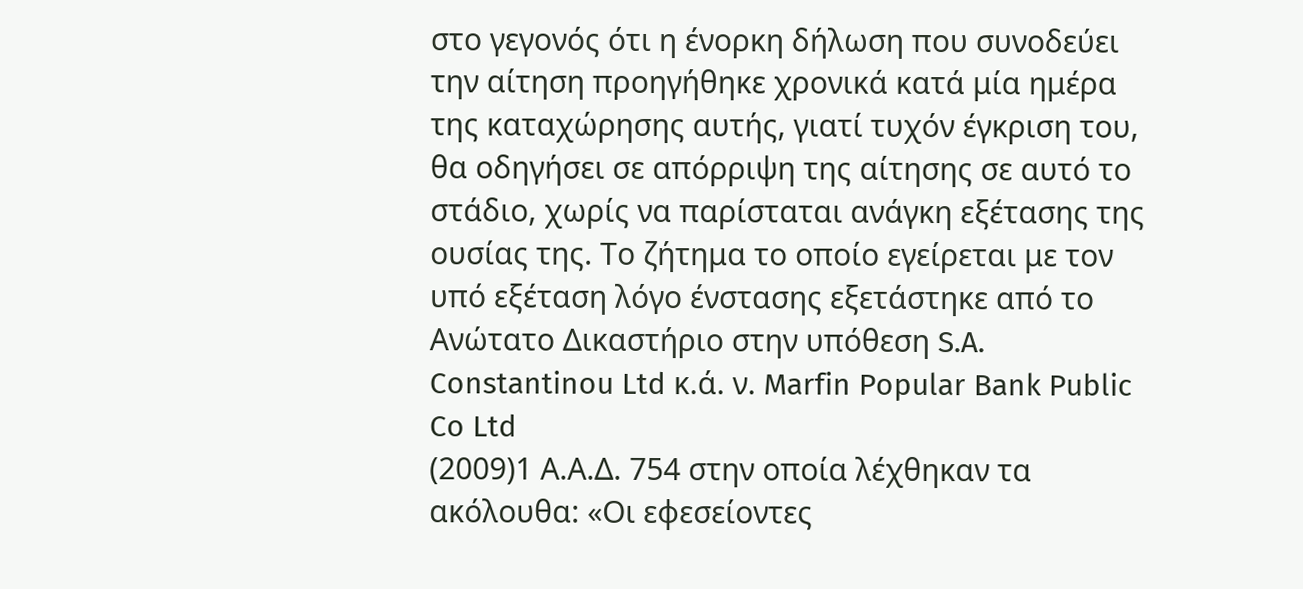στο γεγονός ότι η ένορκη δήλωση που συνοδεύει την αίτηση προηγήθηκε χρονικά κατά μία ημέρα της καταχώρησης αυτής, γιατί τυχόν έγκριση του, θα οδηγήσει σε απόρριψη της αίτησης σε αυτό το στάδιο, χωρίς να παρίσταται ανάγκη εξέτασης της ουσίας της. Το ζήτημα το οποίο εγείρεται με τον υπό εξέταση λόγο ένστασης εξετάστηκε από το Ανώτατο Δικαστήριο στην υπόθεση S.A. Constantinou Ltd κ.ά. ν. Marfin Popular Bank Public Co Ltd
(2009)1 Α.Α.Δ. 754 στην οποία λέχθηκαν τα ακόλουθα: «Οι εφεσείοντες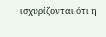ισχυρίζονται ότι η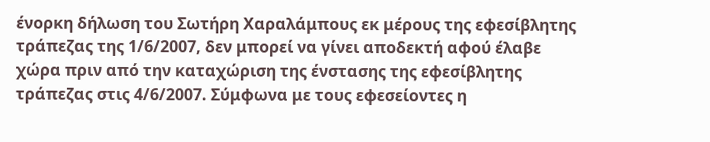ένορκη δήλωση του Σωτήρη Χαραλάμπους εκ μέρους της εφεσίβλητης τράπεζας της 1/6/2007, δεν μπορεί να γίνει αποδεκτή αφού έλαβε χώρα πριν από την καταχώριση της ένστασης της εφεσίβλητης τράπεζας στις 4/6/2007. Σύμφωνα με τους εφεσείοντες η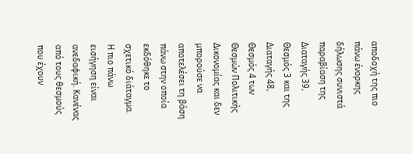αποδοχή της πιο πάνω ένορκης δήλωσης συνιστά παραβίαση της Διαταγής 39, Θεσμός 3 και της Διαταγής 48, Θεσμός 4 των Θεσμών Πολιτικής Δικονομίας και δεν μπορούσε να αποτελέσει τη βάση πάνω στην οποία εκδόθηκε το σχετικό διάταγμα. Η πιο πάνω εισήγηση είναι ανεδαφική. Κανένας από τους θεσμούς που έχουν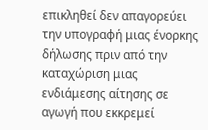επικληθεί δεν απαγορεύει την υπογραφή μιας ένορκης δήλωσης πριν από την καταχώριση μιας ενδιάμεσης αίτησης σε αγωγή που εκκρεμεί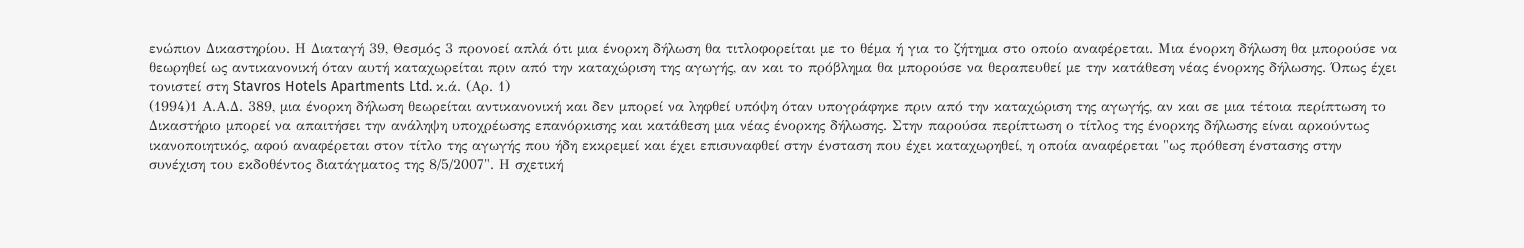ενώπιον Δικαστηρίου. Η Διαταγή 39, Θεσμός 3 προνοεί απλά ότι μια ένορκη δήλωση θα τιτλοφορείται με το θέμα ή για το ζήτημα στο οποίο αναφέρεται. Μια ένορκη δήλωση θα μπορούσε να θεωρηθεί ως αντικανονική όταν αυτή καταχωρείται πριν από την καταχώριση της αγωγής, αν και το πρόβλημα θα μπορούσε να θεραπευθεί με την κατάθεση νέας ένορκης δήλωσης. Όπως έχει τονιστεί στη Stavros Hotels Apartments Ltd. κ.ά. (Αρ. 1)
(1994)1 Α.Α.Δ. 389, μια ένορκη δήλωση θεωρείται αντικανονική και δεν μπορεί να ληφθεί υπόψη όταν υπογράφηκε πριν από την καταχώριση της αγωγής, αν και σε μια τέτοια περίπτωση το Δικαστήριο μπορεί να απαιτήσει την ανάληψη υποχρέωσης επανόρκισης και κατάθεση μια νέας ένορκης δήλωσης. Στην παρούσα περίπτωση ο τίτλος της ένορκης δήλωσης είναι αρκούντως ικανοποιητικός, αφού αναφέρεται στον τίτλο της αγωγής που ήδη εκκρεμεί και έχει επισυναφθεί στην ένσταση που έχει καταχωρηθεί, η οποία αναφέρεται "ως πρόθεση ένστασης στην συνέχιση του εκδοθέντος διατάγματος της 8/5/2007". Η σχετική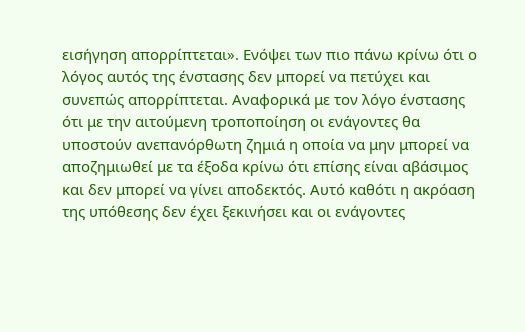εισήγηση απορρίπτεται». Ενόψει των πιο πάνω κρίνω ότι ο λόγος αυτός της ένστασης δεν μπορεί να πετύχει και συνεπώς απορρίπτεται. Αναφορικά με τον λόγο ένστασης ότι με την αιτούμενη τροποποίηση οι ενάγοντες θα υποστούν ανεπανόρθωτη ζημιά η οποία να μην μπορεί να αποζημιωθεί με τα έξοδα κρίνω ότι επίσης είναι αβάσιμος και δεν μπορεί να γίνει αποδεκτός. Αυτό καθότι η ακρόαση της υπόθεσης δεν έχει ξεκινήσει και οι ενάγοντες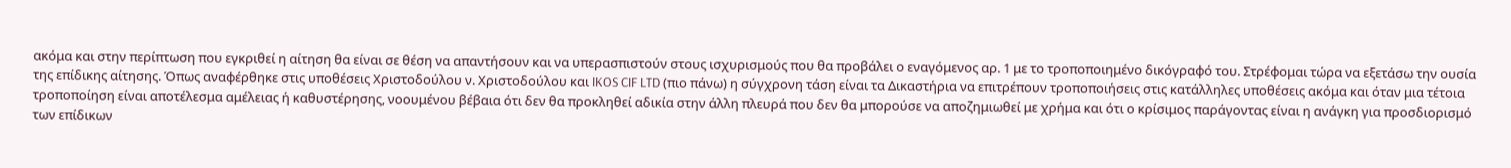ακόμα και στην περίπτωση που εγκριθεί η αίτηση θα είναι σε θέση να απαντήσουν και να υπερασπιστούν στους ισχυρισμούς που θα προβάλει ο εναγόμενος αρ. 1 με το τροποποιημένο δικόγραφό του. Στρέφομαι τώρα να εξετάσω την ουσία της επίδικης αίτησης. Όπως αναφέρθηκε στις υποθέσεις Χριστοδούλου ν. Χριστοδούλου και IKOS CIF LTD (πιο πάνω) η σύγχρονη τάση είναι τα Δικαστήρια να επιτρέπουν τροποποιήσεις στις κατάλληλες υποθέσεις ακόμα και όταν μια τέτοια τροποποίηση είναι αποτέλεσμα αμέλειας ή καθυστέρησης, νοουμένου βέβαια ότι δεν θα προκληθεί αδικία στην άλλη πλευρά που δεν θα μπορούσε να αποζημιωθεί με χρήμα και ότι ο κρίσιμος παράγοντας είναι η ανάγκη για προσδιορισμό των επίδικων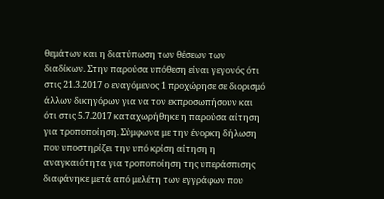θεμάτων και η διατύπωση των θέσεων των διαδίκων. Στην παρούσα υπόθεση είναι γεγονός ότι στις 21.3.2017 ο εναγόμενος 1 προχώρησε σε διορισμό άλλων δικηγόρων για να τον εκπροσωπήσουν και ότι στις 5.7.2017 καταχωρήθηκε η παρούσα αίτηση για τροποποίηση. Σύμφωνα με την ένορκη δήλωση που υποστηρίζει την υπό κρίση αίτηση η αναγκαιότητα για τροποποίηση της υπεράσπισης διαφάνηκε μετά από μελέτη των εγγράφων που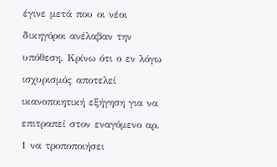έγινε μετά που οι νέοι δικηγόροι ανέλαβαν την υπόθεση. Κρίνω ότι ο εν λόγω ισχυρισμός αποτελεί ικανοποιητική εξήγηση για να επιτραπεί στον εναγόμενο αρ. 1 να τροποποιήσει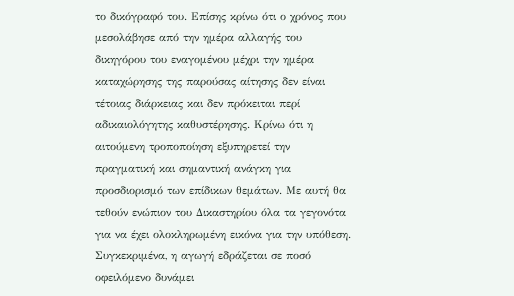το δικόγραφό του. Επίσης κρίνω ότι ο χρόνος που μεσολάβησε από την ημέρα αλλαγής του δικηγόρου του εναγομένου μέχρι την ημέρα καταχώρησης της παρούσας αίτησης δεν είναι τέτοιας διάρκειας και δεν πρόκειται περί αδικαιολόγητης καθυστέρησης. Κρίνω ότι η αιτούμενη τροποποίηση εξυπηρετεί την πραγματική και σημαντική ανάγκη για προσδιορισμό των επίδικων θεμάτων. Με αυτή θα τεθούν ενώπιον του Δικαστηρίου όλα τα γεγονότα για να έχει ολοκληρωμένη εικόνα για την υπόθεση. Συγκεκριμένα, η αγωγή εδράζεται σε ποσό οφειλόμενο δυνάμει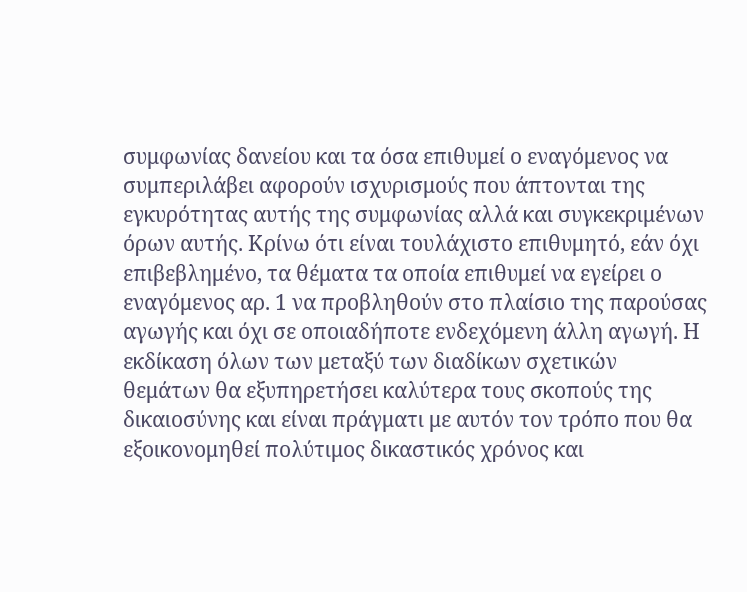συμφωνίας δανείου και τα όσα επιθυμεί ο εναγόμενος να συμπεριλάβει αφορούν ισχυρισμούς που άπτονται της εγκυρότητας αυτής της συμφωνίας αλλά και συγκεκριμένων όρων αυτής. Κρίνω ότι είναι τουλάχιστο επιθυμητό, εάν όχι επιβεβλημένο, τα θέματα τα οποία επιθυμεί να εγείρει ο εναγόμενος αρ. 1 να προβληθούν στο πλαίσιο της παρούσας αγωγής και όχι σε οποιαδήποτε ενδεχόμενη άλλη αγωγή. Η εκδίκαση όλων των μεταξύ των διαδίκων σχετικών θεμάτων θα εξυπηρετήσει καλύτερα τους σκοπούς της δικαιοσύνης και είναι πράγματι με αυτόν τον τρόπο που θα εξοικονομηθεί πολύτιμος δικαστικός χρόνος και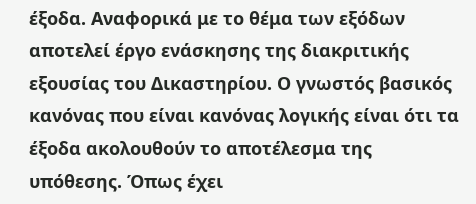έξοδα. Αναφορικά με το θέμα των εξόδων αποτελεί έργο ενάσκησης της διακριτικής εξουσίας του Δικαστηρίου. Ο γνωστός βασικός κανόνας που είναι κανόνας λογικής είναι ότι τα έξοδα ακολουθούν το αποτέλεσμα της υπόθεσης. Όπως έχει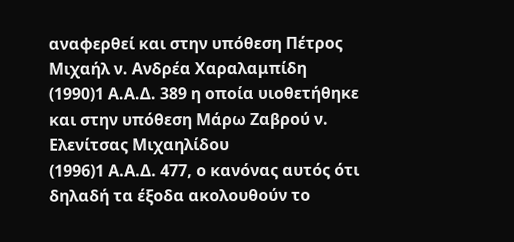αναφερθεί και στην υπόθεση Πέτρος Μιχαήλ ν. Ανδρέα Χαραλαμπίδη
(1990)1 Α.Α.Δ. 389 η οποία υιοθετήθηκε και στην υπόθεση Μάρω Ζαβρού ν. Ελενίτσας Μιχαηλίδου
(1996)1 Α.Α.Δ. 477, ο κανόνας αυτός ότι δηλαδή τα έξοδα ακολουθούν το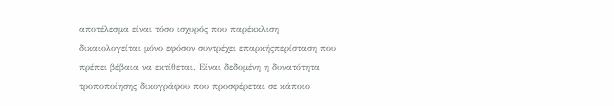αποτέλεσμα είναι τόσο ισχυρός που παρέκκλιση δικαιολογείται μόνο εφόσον συντρέχει επαρκήςπερίσταση που πρέπει βέβαια να εκτίθεται. Είναι δεδομένη η δυνατότητα τροποποίησης δικογράφου που προσφέρεται σε κάποιο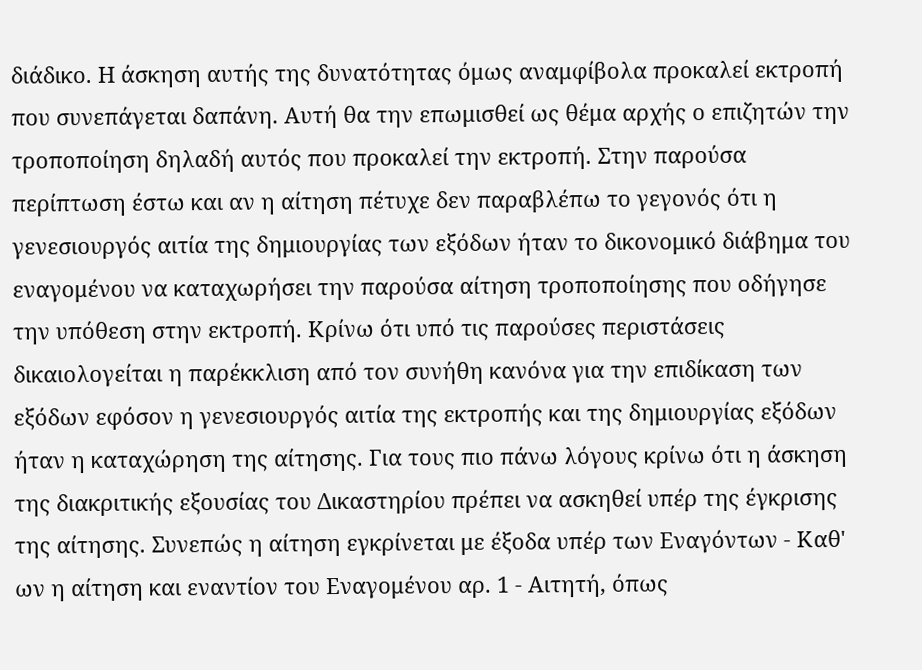διάδικο. Η άσκηση αυτής της δυνατότητας όμως αναμφίβολα προκαλεί εκτροπή που συνεπάγεται δαπάνη. Αυτή θα την επωμισθεί ως θέμα αρχής ο επιζητών την τροποποίηση δηλαδή αυτός που προκαλεί την εκτροπή. Στην παρούσα περίπτωση έστω και αν η αίτηση πέτυχε δεν παραβλέπω το γεγονός ότι η γενεσιουργός αιτία της δημιουργίας των εξόδων ήταν το δικονομικό διάβημα του εναγομένου να καταχωρήσει την παρούσα αίτηση τροποποίησης που οδήγησε την υπόθεση στην εκτροπή. Κρίνω ότι υπό τις παρούσες περιστάσεις δικαιολογείται η παρέκκλιση από τον συνήθη κανόνα για την επιδίκαση των εξόδων εφόσον η γενεσιουργός αιτία της εκτροπής και της δημιουργίας εξόδων ήταν η καταχώρηση της αίτησης. Για τους πιο πάνω λόγους κρίνω ότι η άσκηση της διακριτικής εξουσίας του Δικαστηρίου πρέπει να ασκηθεί υπέρ της έγκρισης της αίτησης. Συνεπώς η αίτηση εγκρίνεται με έξοδα υπέρ των Εναγόντων - Καθ' ων η αίτηση και εναντίον του Εναγομένου αρ. 1 - Αιτητή, όπως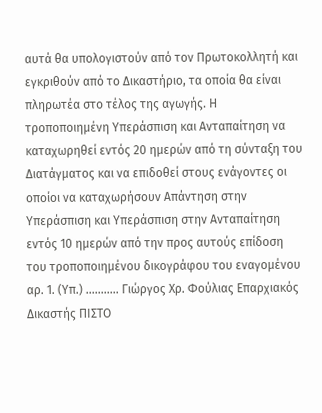αυτά θα υπολογιστούν από τον Πρωτοκολλητή και εγκριθούν από το Δικαστήριο, τα οποία θα είναι πληρωτέα στο τέλος της αγωγής. Η τροποποιημένη Υπεράσπιση και Ανταπαίτηση να καταχωρηθεί εντός 20 ημερών από τη σύνταξη του Διατάγματος και να επιδοθεί στους ενάγοντες οι οποίοι να καταχωρήσουν Απάντηση στην Υπεράσπιση και Υπεράσπιση στην Ανταπαίτηση εντός 10 ημερών από την προς αυτούς επίδοση του τροποποιημένου δικογράφου του εναγομένου αρ. 1. (Υπ.) ........... Γιώργος Χρ. Φούλιας Επαρχιακός Δικαστής ΠΙΣΤΟ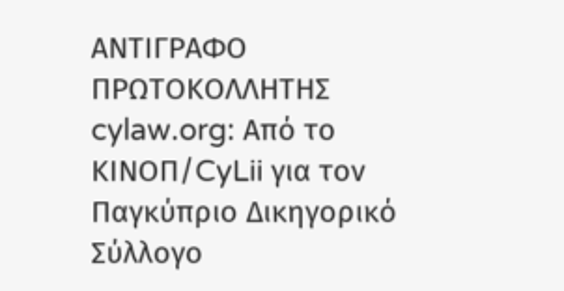ΑΝΤΙΓΡΑΦΟ ΠΡΩΤΟΚΟΛΛΗΤΗΣ cylaw.org: Από το ΚΙΝOΠ/CyLii για τον Παγκύπριο Δικηγορικό Σύλλογο